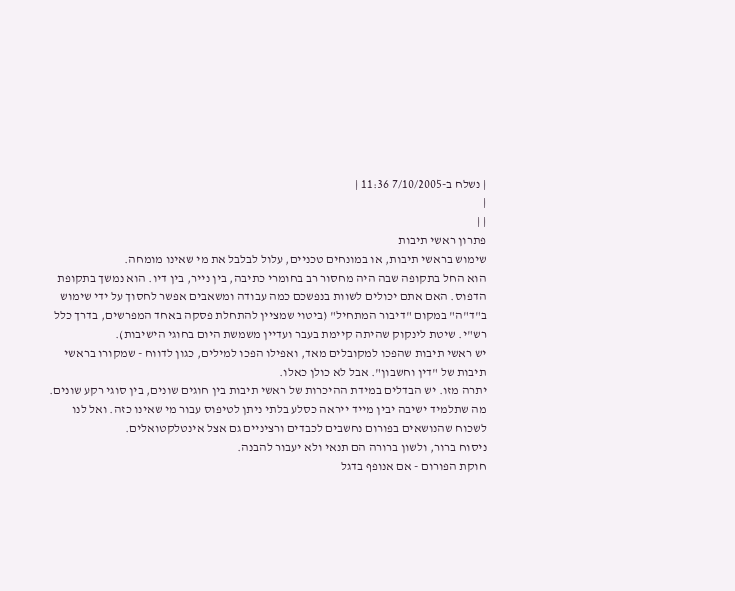| נשלח ב-7/10/2005 11:36 |
|
| |
פתרון ראשי תיבות
שימוש בראשי תיבות, או במונחים טכניים, עלול לבלבל את מי שאינו מומחה.
הוא החל בתקופה שבה היה מחסור רב בחומרי כתיבה, בין נייר, בין דיו. הוא נמשך בתקופת הדפוס. האם אתם יכולים לשוות בנפשכם כמה עבודה ומשאבים אפשר לחסוך על ידי שימוש ב"ד"ה" במקום "דיבור המתחיל" (ביטוי שמציין להתחלת פסקה באחד המפרשים, בדרך כלל רש"י. שיטת לינקוק שהיתה קיימת בעבר ועדיין משמשת היום בחוגי הישיבות).
יש ראשי תיבות שהפכו למקובלים מאד, ואפילו הפכו למילים, כגון לדווח - שמקורו בראשי תיבות של "דין וחשבון". אבל לא כולן כאלו.
יתרה מזו. יש הבדלים במידת ההיכרות של ראשי תיבות בין חוגים שונים, בין סוגי רקע שונים. מה שתלמיד ישיבה יבין מייד ייראה כסלע בלתי ניתן לטיפוס עבור מי שאינו כזה. ואל לנו לשכוח שהנושאים בפורום נחשבים לכבדים ורציניים גם אצל אינטלקטואלים.
ניסוח ברור, ולשון ברורה הם תנאי ולא יעבור להבנה.
חוקת הפורום - אם אנופף בדגל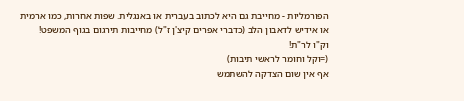הפורמליות - מחייבת גם היא לכתוב בעברית או באנגלית. שפות אחרות, כמו ארמית או אידיש לדאבון הלב (כדברי אפרים קיצ'ן ז"ל) מחייבות תירגום בגוף המשפט!
וק"ו לר"ת!
(=וקל וחומר לראשי תיבות)
אף אין שום הצדקה להשתמש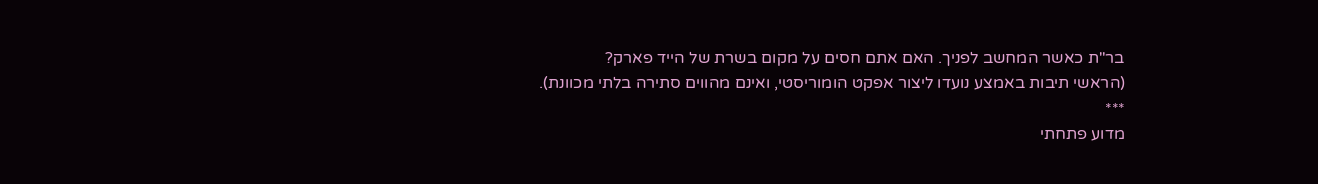בר"ת כאשר המחשב לפניך. האם אתם חסים על מקום בשרת של הייד פארק?
(הראשי תיבות באמצע נועדו ליצור אפקט הומוריסטי, ואינם מהווים סתירה בלתי מכוונת).
***
מדוע פתחתי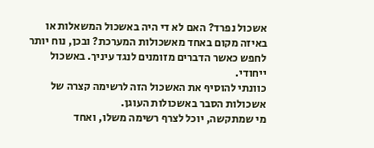אשכול נפרד? האם לא די היה באשכול המשאלות או באיזה מקום באחד מאשכולות המערכת? ובכן, נוח יותר לחפש כאשר הדברים מזומנים לנגד עיניך. באשכול ייחודי.
כוונתי להוסיף את האשכול הזה לרשימה קצרה של אשכולות הסבר באשכולות העוגן.
מי שמתקשה, יוכל לצרף רשימה משלו, ואחד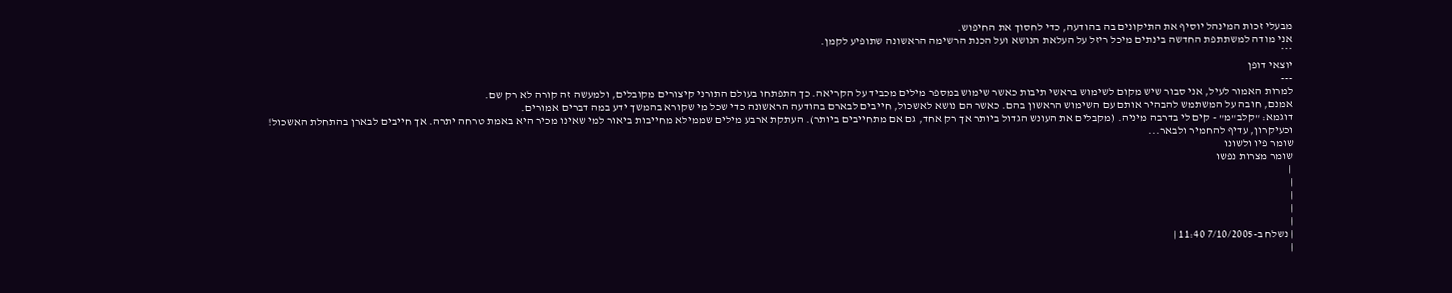מבעלי זכות המינהל יוסיף את התיקונים בה בהודעה, כדי לחסוך את החיפוש.
אני מודה למשתתפת החדשה בינתים מיכל ריזל על העלאת הנושא ועל הכנת הרשימה הראשונה שתופיע לקמן.
***
יוצאי דופן
---
למרות האמור לעיל, אני סבור שיש מקום לשימוש בראשי תיבות כאשר שימוש במספר מילים מכביד על הקריאה. כך התפתחו בעולם התורני קיצורים מקובלים, ולמעשה זה קורה לא רק שם.
אמנם, חובה על המשתמש להבהיר אותם עם השימוש הראשון בהם. כאשר הם נושא לאשכול, חייבים לבארם בהודעה הראשונה כדי שכל מי שקורא בהמשך ידע במה דברים אמורים.
דוגמא: "קלב"מ" - קים לי בדרבה מיניה. (מקבלים את העונש הגדול ביותר אך רק אחד, גם אם מתחייבים ביותר). העתקת ארבע מילים שממילא מחייבות ביאור למי שאינו מכיר היא באמת טרחה יתרה. אך חייבים לבארן בהתחלת האשכול!
וכעיקרון, עדיף להחמיר ולבאר...
שומר פיו ולשונו
שומר מצרות נפשו
 |
|
|
|
|
| נשלח ב-7/10/2005 11:40 |
|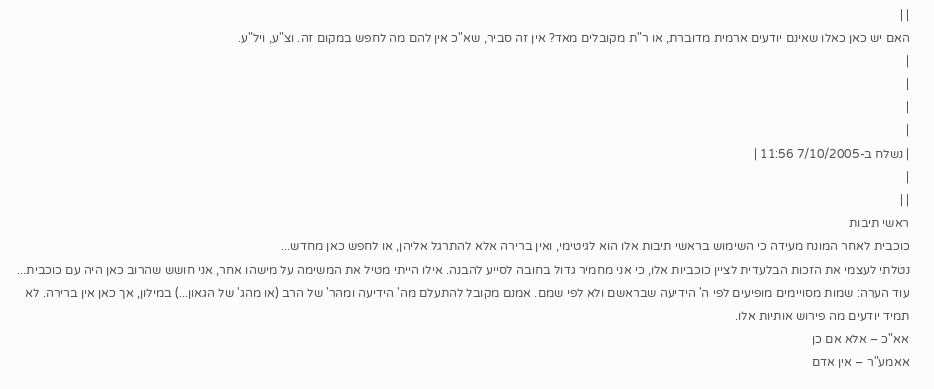| |
האם יש כאן כאלו שאינם יודעים ארמית מדוברת, או ר"ת מקובלים מאד? אין זה סביר, שא"כ אין להם מה לחפש במקום זה. וצ"ע, ויל"ע.
|
|
|
|
| נשלח ב-7/10/2005 11:56 |
|
| |
ראשי תיבות
כוכבית לאחר המונח מעידה כי השימוש בראשי תיבות אלו הוא לגיטימי, ואין ברירה אלא להתרגל אליהן, או לחפש כאן מחדש...
נטלתי לעצמי את הזכות הבלעדית לציין כוכביות אלו, כי אני מחמיר גדול בחובה לסייע להבנה. אילו הייתי מטיל את המשימה על מישהו אחר, אני חושש שהרוב כאן היה עם כוכבית...
עוד הערה: שמות מסויימים מופיעים לפי ה' הידיעה שבראשם ולא לפי שמם. אמנם מקובל להתעלם מה' הידיעה ומהר' של הרב (או מהג' של הגאון...) במילון, אך כאן אין ברירה. לא תמיד יודעים מה פירוש אותיות אלו.
אא"כ – אלא אם כן
אאמע"ר – אין אדם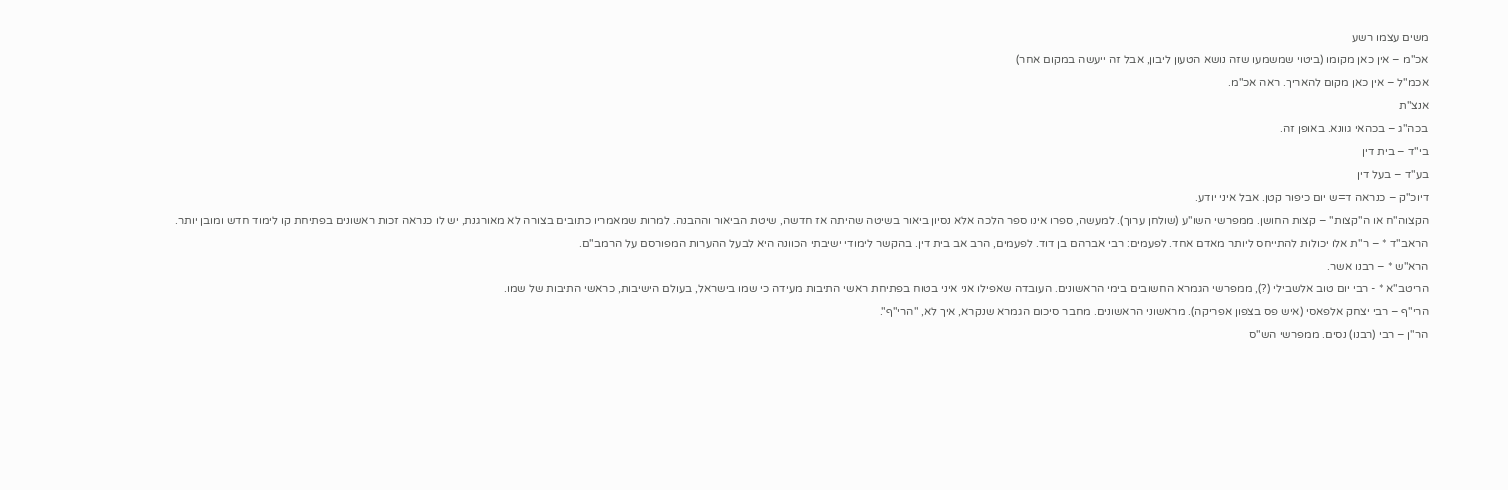משים עצמו רשע
אכ"מ – אין כאן מקומו (ביטוי שמשמעו שזה נושא הטעון ליבון, אבל זה ייעשה במקום אחר)
אכמ"ל – אין כאן מקום להאריך. ראה אכ"מ.
אנצ"ת
בכה"ג – בכהאי גוונא. באופן זה.
בי"ד – בית דין
בע"ד – בעל דין
דיוכ"ק – כנראה ד=ש יום כיפור קטן. אבל איני יודע.
הקצוה"ח או ה"קצות" – קצות החושן. ממפרשי השו"ע (שולחן ערוך). למעשה, ספרו אינו ספר הלכה אלא נסיון ביאור בשיטה שהיתה אז חדשה, שיטת הביאור וההבנה. למרות שמאמריו כתובים בצורה לא מאורגנת, יש לו כנראה זכות ראשונים בפתיחת קו לימוד חדש ומובן יותר.
הראב"ד * – ר"ת אלו יכולות להתייחס ליותר מאדם אחד. לפעמים: רבי אברהם בן דוד. לפעמים, הרב אב בית דין. בהקשר לימודי ישיבתי הכוונה היא לבעל ההערות המפורסם על הרמב"ם.
הרא"ש * – רבנו אשר.
הריטב"א * - רבי יום טוב אלשבילי (?), ממפרשי הגמרא החשובים בימי הראשונים. העובדה שאפילו אני איני בטוח בפתיחת ראשי התיבות מעידה כי שמו בישראל, בעולם הישיבות, כראשי התיבות של שמו.
הרי"ף – רבי יצחק אלפאסי (איש פס בצפון אפריקה). מראשוני הראשונים. מחבר סיכום הגמרא שנקרא, איך לא, "הרי"ף".
הר"ן – רבי (רבנו) נסים. ממפרשי הש"ס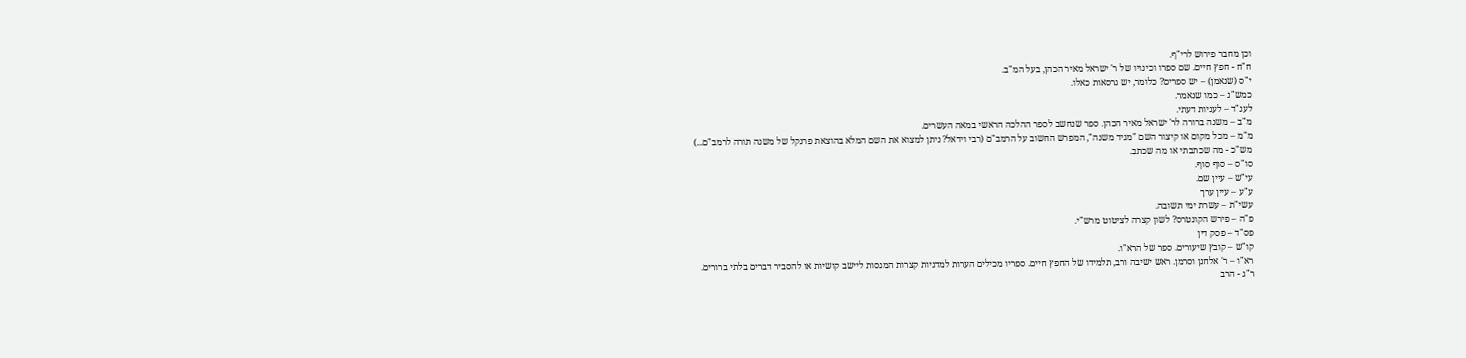וכן מחבר פירוש לרי"ף.
ח"ח - חפץ חיים. שם ספרו וכינויו של ר' ישראל מאיר הכהן, בעל המ"ב.
י"ס (שנאמן) – יש ספרים? כלומר, יש גרסאות כאלו.
כמש"נ – כמו שנאמר.
לענ"ד – לעניות דעתי.
מ"ב – משנה ברורה לר' ישראל מאיר הכהן. ספר שנחשב לספר ההלכה הראשי במאה העשרים.
מ"מ – מכל מקום או קיצור השם "מגיד משנה", המפרש החשוב על הרמב"ם (רבי וידאל? ניתן למצוא את השם המלא בהוצאת פרנקל של משנה תורה לרמב"ם...)
מש"כ - מה שכתבתי או מה שכתב.
סו"ס – סוף סוף.
עי"ש – עיין שם.
ע"ע – עיין ערך
עשי"ת – עשרת ימי תשובה.
פ"ה – פירש הקונטרס? לשון קצרה לציטוט מרש"י.
פס"ד – פסק דין
קו"ש – קובץ שיעורים. ספר של הרא"ו.
רא"ו – ר' אלחנן וסרמן. ראש ישיבה ורב, תלמידו של החפץ חיים. ספריו מכילים הערות למדניות קצרות המנסות ליישב קושיות או להסביר דברים בלתי ברורים.
ר"ג - הרב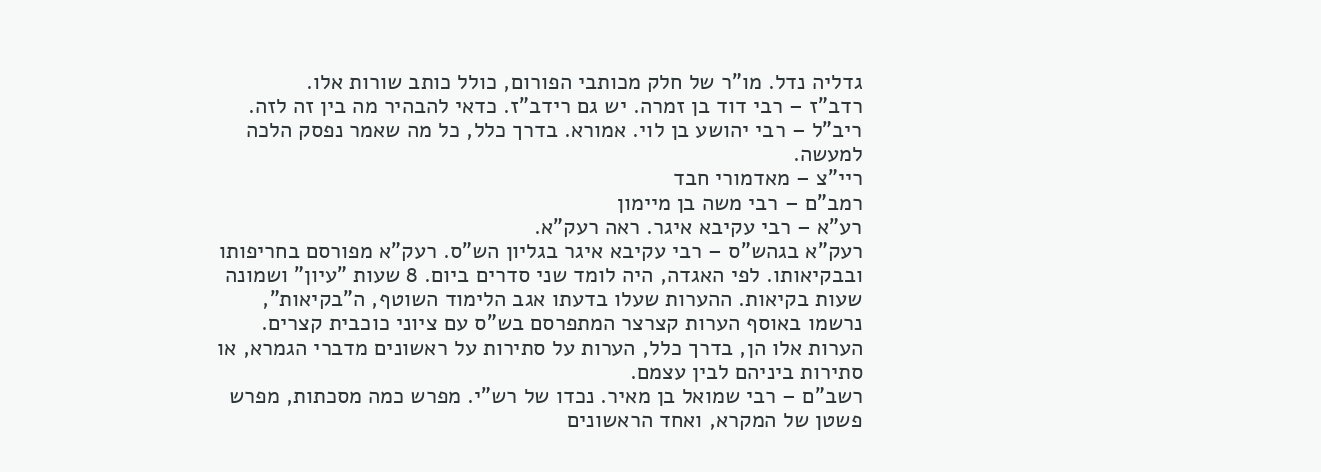גדליה נדל. מו"ר של חלק מכותבי הפורום, כולל כותב שורות אלו.
רדב"ז – רבי דוד בן זמרה. יש גם רידב"ז. כדאי להבהיר מה בין זה לזה.
ריב"ל – רבי יהושע בן לוי. אמורא. בדרך כלל, כל מה שאמר נפסק הלכה למעשה.
ריי"צ – מאדמורי חבד
רמב"ם – רבי משה בן מיימון
רע"א – רבי עקיבא איגר. ראה רעק"א.
רעק"א בגהש"ס – רבי עקיבא איגר בגליון הש"ס. רעק"א מפורסם בחריפותו ובבקיאותו. לפי האגדה, היה לומד שני סדרים ביום. 8 שעות "עיון" ושמונה שעות בקיאות. ההערות שעלו בדעתו אגב הלימוד השוטף, ה"בקיאות", נרשמו באוסף הערות קצרצר המתפרסם בש"ס עם ציוני כוכבית קצרים. הערות אלו הן, בדרך כלל, הערות על סתירות על ראשונים מדברי הגמרא, או סתירות ביניהם לבין עצמם.
רשב"ם – רבי שמואל בן מאיר. נכדו של רש"י. מפרש כמה מסכתות, מפרש פשטן של המקרא, ואחד הראשונים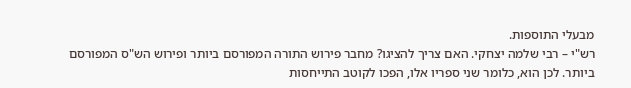מבעלי התוספות.
רש"י – רבי שלמה יצחקי. האם צריך להציגו? מחבר פירוש התורה המפורסם ביותר ופירוש הש"ס המפורסם ביותר. לכן הוא, כלומר שני ספריו אלו, הפכו לקוטב התייחסות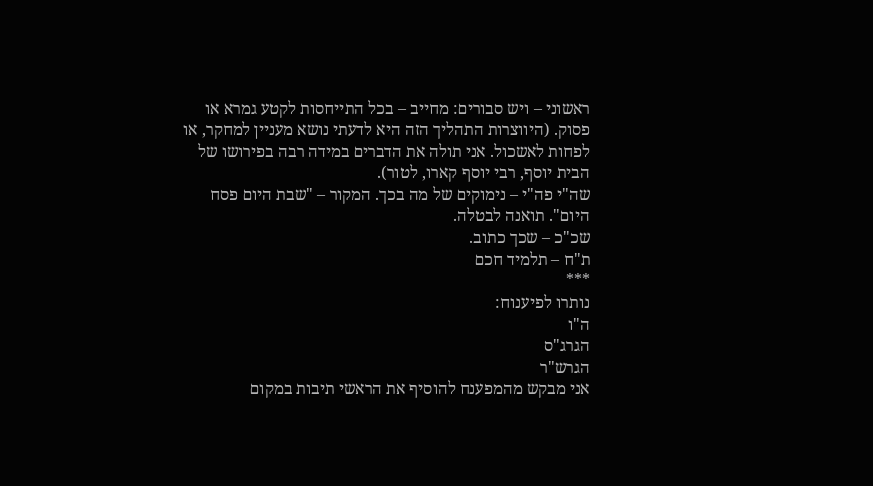ראשוני – ויש סבורים: מחייב – בכל התייחסות לקטע גמרא או פסוק. (היווצרות התהליך הזה היא לדעתי נושא מעניין למחקר, או לפחות לאשכול. אני תולה את הדברים במידה רבה בפירושו של הבית יוסף, רבי יוסף קארו, לטור).
שה"י פה"י – נימוקים של מה בכך. המקור – "שבת היום פסח היום". תואנה לבטלה.
שכ"כ – שכך כתוב.
ת"ח – תלמיד חכם
***
נותרו לפיענוח:
ה"ו
הגרג"ס
הגרש"ר
אני מבקש מהמפענח להוסיף את הראשי תיבות במקום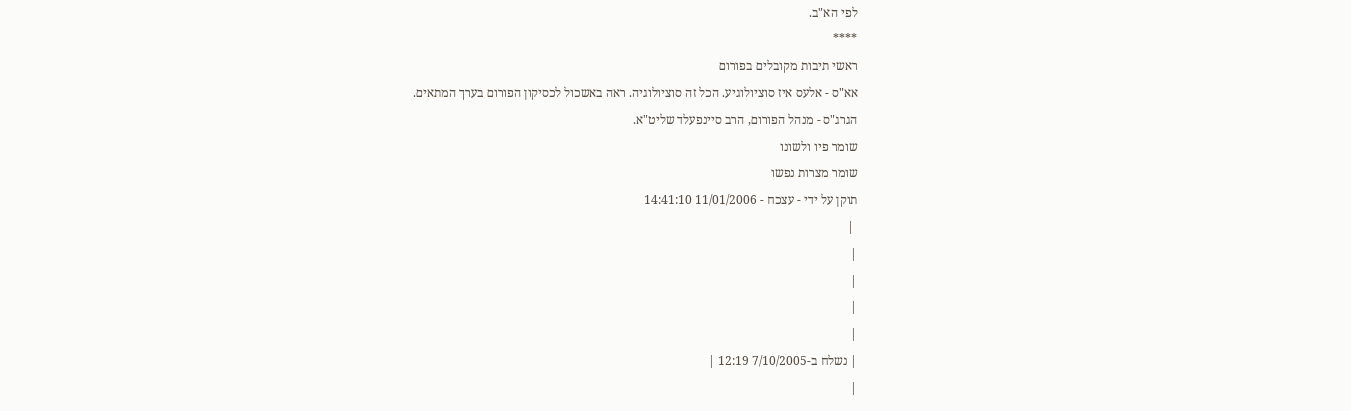לפי הא"ב.
****
ראשי תיבות מקובלים בפורום
אא"ס - אלעס איז סוציולוגיע. הכל זה סוציולוגיה. ראה באשכול לכסיקון הפורום בערך המתאים.
הגרג"ס - מנהל הפורום, הרב סיינפעלד שליט"א.
שומר פיו ולשונו
שומר מצרות נפשו
תוקן על ידי - עצכח - 11/01/2006 14:41:10
 |
|
|
|
|
| נשלח ב-7/10/2005 12:19 |
|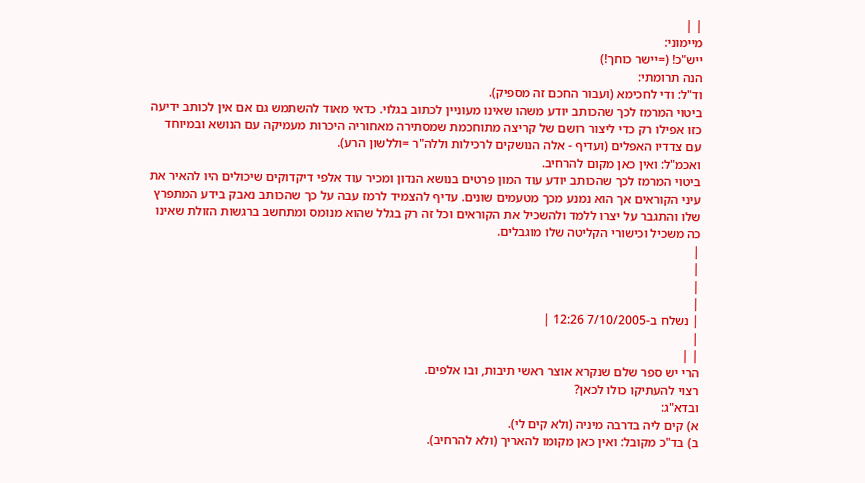| |
מיימוני:
ייש"כ! (=יישר כוחך!)
הנה תרומתי:
וד"ל: ודי לחכימא (ועבור החכם זה מספיק).
ביטוי המרמז לכך שהכותב יודע משהו שאינו מעוניין לכתוב בגלוי. כדאי מאוד להשתמש גם אם אין לכותב ידיעה כזו אפילו רק כדי ליצור רושם של קריצה מתוחכמת שמסתירה מאחוריה היכרות מעמיקה עם הנושא ובמיוחד עם צדדיו האפלים (ועדיף - אלה הנושקים לרכילות וללה"ר =וללשון הרע).
ואכמ"ל: ואין כאן מקום להרחיב.
ביטוי המרמז לכך שהכותב יודע עוד המון פרטים בנושא הנדון ומכיר עוד אלפי דיקדוקים שיכולים היו להאיר את עיני הקוראים אך הוא נמנע מכך מטעמים שונים. עדיף להצמיד לרמז עבה על כך שהכותב נאבק בידע המתפרץ שלו והתגבר על יצרו ללמד ולהשכיל את הקוראים וכל זה רק בגלל שהוא מנומס ומתחשב ברגשות הזולת שאינו כה משכיל וכישורי הקליטה שלו מוגבלים.
|
|
|
|
| נשלח ב-7/10/2005 12:26 |
|
| |
הרי יש ספר שלם שנקרא אוצר ראשי תיבות, ובו אלפים.
רצוי להעתיקו כולו לכאן?
ובדא"ג:
א) קים ליה בדרבה מיניה (ולא קים לי).
ב) בד"כ מקובל: ואין כאן מקומו להאריך (ולא להרחיב).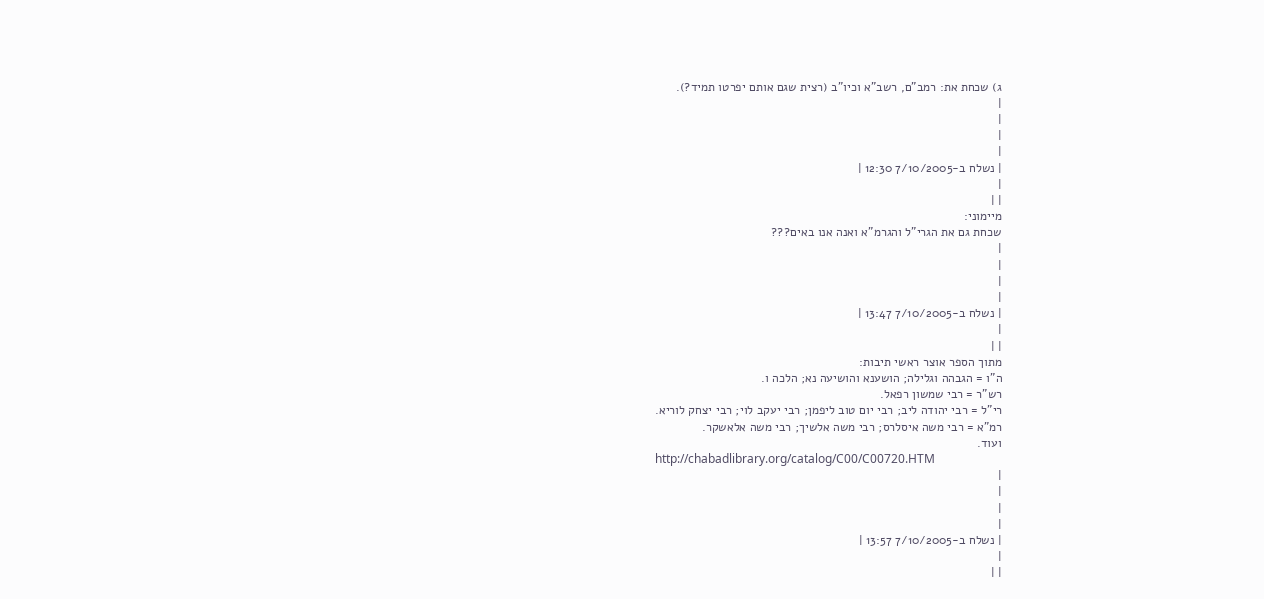ג) שכחת את: רמב"ם, רשב"א וכיו"ב (רצית שגם אותם יפרטו תמיד?).
|
|
|
|
| נשלח ב-7/10/2005 12:30 |
|
| |
מיימוני:
שכחת גם את הגרי"ל והגרמ"א ואנה אנו באים???
|
|
|
|
| נשלח ב-7/10/2005 13:47 |
|
| |
מתוך הספר אוצר ראשי תיבות:
ה"ו = הגבהה וגלילה; הושענא והושיעה נא; הלכה ו.
רש"ר = רבי שמשון רפאל.
רי"ל = רבי יהודה ליב; רבי יום טוב ליפמן; רבי יעקב לוי; רבי יצחק לוריא.
רמ"א = רבי משה איסלרס; רבי משה אלשיך; רבי משה אלאשקר.
ועוד.
http://chabadlibrary.org/catalog/C00/C00720.HTM
|
|
|
|
| נשלח ב-7/10/2005 13:57 |
|
| |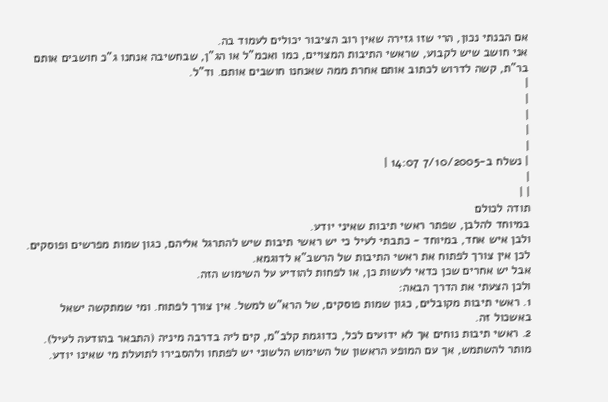אם הבנתי נכון, הרי שזו גזירה שאין רוב הציבור יכולים לעמוד בה.
אני חושב שיש לקבוע, שראשי התיבות המצויים, כמו ואכמ"ל או הג"ן, שבחשיבה אנחנו ג"כ חושבים אותם בר"ת, קשה לדרוש לכתוב אותם אחרת ממה שאנחנו חושבים אותם. וד"ל.
|
|
|
|
|
| נשלח ב-7/10/2005 14:07 |
|
| |
תודה לכולם
במיוחד להלבן, שפתר ראשי תיבות שאיני יודע.
ולבן איש אחד, במיוחד - כתבתי לעיל כי יש ראשי תיבות שיש להתרגל אליהם, כגון שמות מפרשים ופוסקים. לכן אין צורך לפתוח את ראשי התיבות של הרשב"א לדוגמא.
אבל יש אחרים שכן כדאי לעשות כן, או לפחות להודיע על השימוש הזה.
ולכן הצעתי את הדרך הבאה:
1. ראשי תיבות מקובלים, כגון שמות פוסקים, של הרא"ש למשל. אין צורך לפתוח. ומי שמתקשה ישאל באשכול זה.
2. ראשי תיבות נוחים אך לא ידועים לכל, כדוגמת קלב"מ, קים ליה בדרבה מיניה (התבאר בהודעה לעיל). מותר להשתמש, אך עם המופע הראשון של השימוש הלשוני יש לפתחו ולהסבירו לתועלת מי שאינו יודע.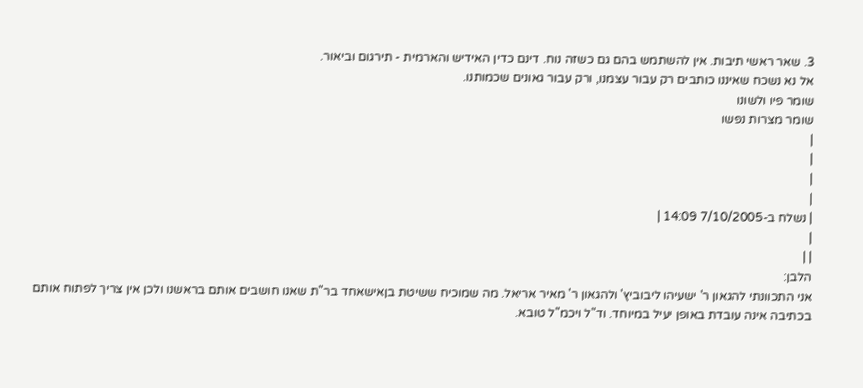3. שאר ראשי תיבות. אין להשתמש בהם גם כשזה נוח. דינם כדין האידיש והארמית - תירגום וביאור.
אל נא נשכח שאיננו כותבים רק עבור עצמנו, ורק עבור גאונים שכמותנו.
שומר פיו ולשונו
שומר מצרות נפשו
|
|
|
|
| נשלח ב-7/10/2005 14:09 |
|
| |
הלבן:
אני התכוונתי להגאון ר' ישעיהו ליבוביץ' ולהגאון ר' מאיר אריאל. מה שמוכיח ששיטת בןאישאחד בר"ת שאנו חושבים אותם בראשנו ולכן אין צריך לפתוח אותם בכתיבה אינה עובדת באופן יעיל במיוחד. וד"ל ויכמ"ל טובא.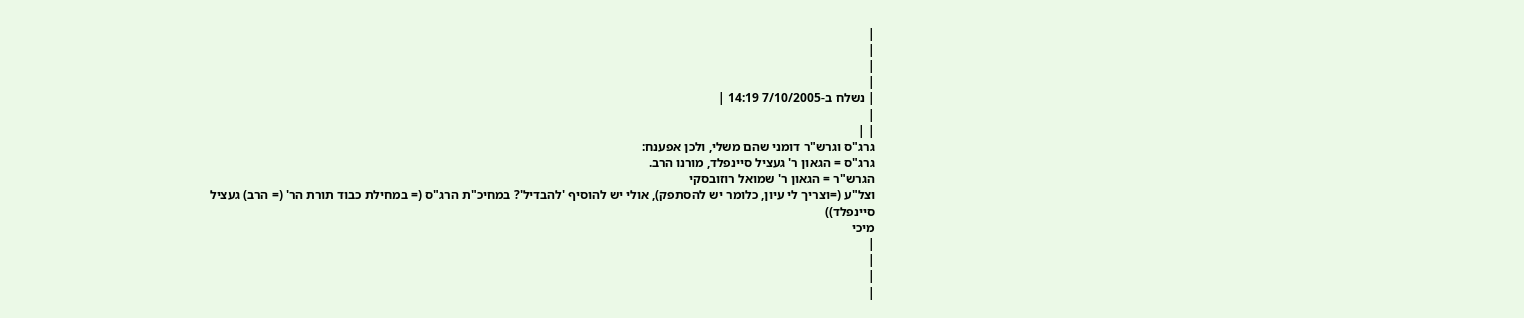|
|
|
|
| נשלח ב-7/10/2005 14:19 |
|
| |
גרג"ס וגרש"ר דומני שהם משלי, ולכן אפענח:
גרג"ס = הגאון ר' געציל סיינפלד, מורנו הרב.
הגרש"ר = הגאון ר' שמואל רוזובסקי
וצל"ע (=וצריך לי עיון, כלומר יש להסתפק), אולי יש להוסיף 'להבדיל'? במחיכ"ת הרג"ס (= במחילת כבוד תורת הר' (= הרב) געציל סיינפלד))
מיכי
|
|
|
|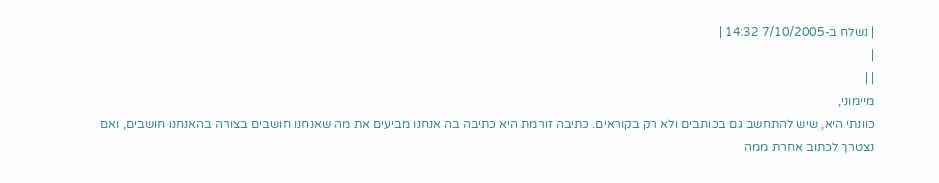| נשלח ב-7/10/2005 14:32 |
|
| |
מיימוני,
כוונתי היא, שיש להתחשב גם בכותבים ולא רק בקוראים. כתיבה זורמת היא כתיבה בה אנחנו מביעים את מה שאנחנו חושבים בצורה בהאנחנו חושבים, ואם נצטרך לכתוב אחרת ממה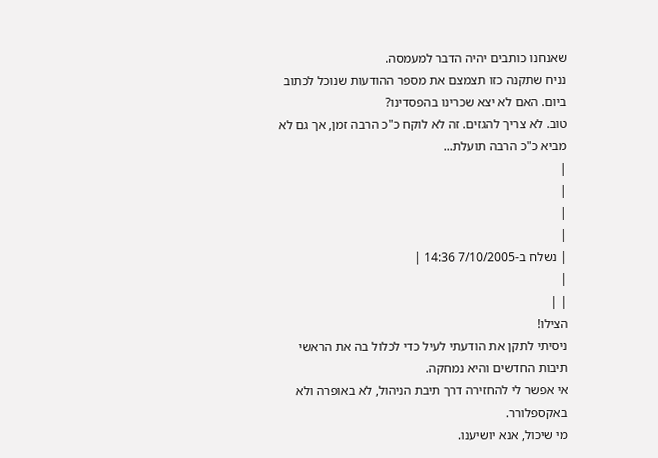שאנחנו כותבים יהיה הדבר למעמסה.
נניח שתקנה כזו תצמצם את מספר ההודעות שנוכל לכתוב ביום. האם לא יצא שכרינו בהפסדינו?
טוב. לא צריך להגזים. זה לא לוקח כ"כ הרבה זמן, אך גם לא מביא כ"כ הרבה תועלת...
|
|
|
|
| נשלח ב-7/10/2005 14:36 |
|
| |
הצילו!
ניסיתי לתקן את הודעתי לעיל כדי לכלול בה את הראשי תיבות החדשים והיא נמחקה.
אי אפשר לי להחזירה דרך תיבת הניהול, לא באופרה ולא באקספלורר.
מי שיכול, אנא יושיענו.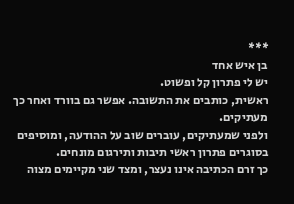***
בן איש אחד
יש לי פתרון קל ופשוט.
ראשית, כותבים את התשובה. אפשר גם בוורד ואחר כך מעתיקים.
ולפני שמעתיקים, עוברים שוב על ההודעה, ומוסיפים בסוגרים פתרון ראשי תיבות ותירגום מונחים.
כך זרם הכתיבה אינו נעצר, ומצד שני מקיימים מצוה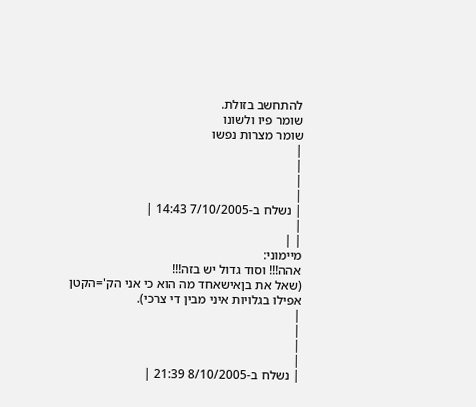להתחשב בזולת.
שומר פיו ולשונו
שומר מצרות נפשו
|
|
|
|
| נשלח ב-7/10/2005 14:43 |
|
| |
מיימוני:
אהה!!! וסוד גדול יש בזה!!!
(שאל את בןאישאחד מה הוא כי אני הק'=הקטן אפילו בגלויות איני מבין די צרכי).
|
|
|
|
| נשלח ב-8/10/2005 21:39 |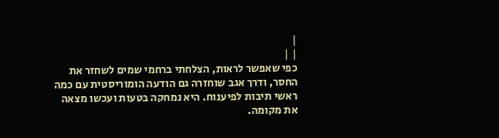|
| |
כפי שאפשר לראות, הצלחתי ברחמי שמים לשחזר את החסר, ודרך אגב שוחזרה גם הודעה הומוריסטית עם כמה ראשי תיבות לפיענוח. היא נמחקה בטעות ועכשו מצאה את מקומה.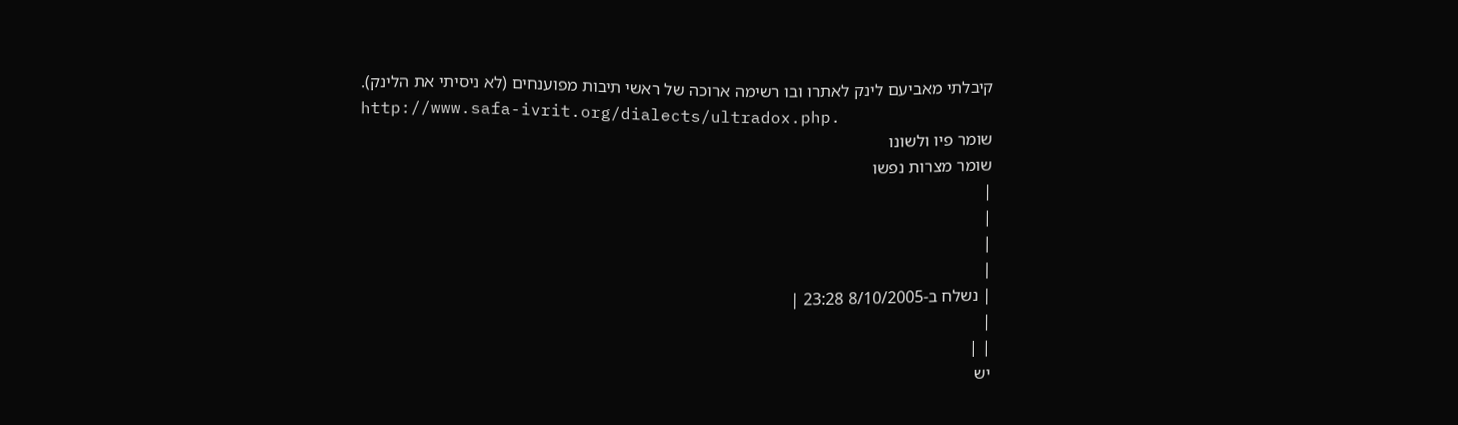קיבלתי מאביעם לינק לאתרו ובו רשימה ארוכה של ראשי תיבות מפוענחים (לא ניסיתי את הלינק).
http://www.safa-ivrit.org/dialects/ultradox.php.
שומר פיו ולשונו
שומר מצרות נפשו
|
|
|
|
| נשלח ב-8/10/2005 23:28 |
|
| |
יש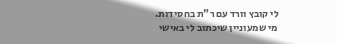לי קובץ וורד עם ר"ת בחסידות.
מי שמעוניין שיכתוב לי באישי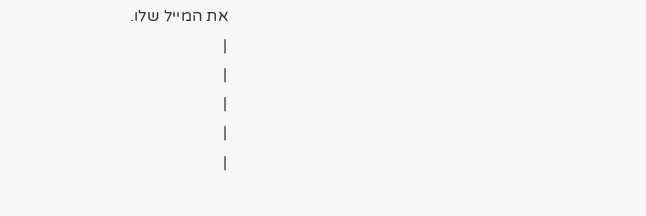את המייל שלו.
|
|
|
|
|